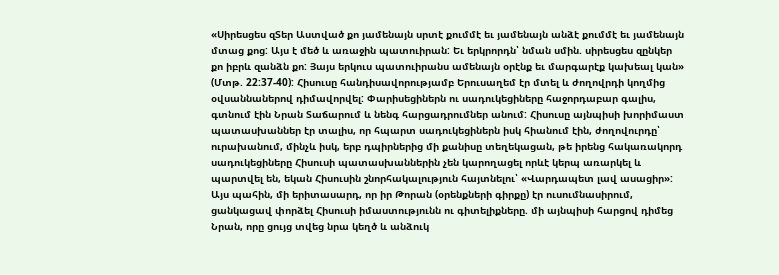«Սիրեսցես զՏեր Աստված քո յամենայն սրտէ քումմէ եւ յամենայն անձէ քումմէ եւ յամենայն մտաց քոց: Այս է մեծ և առաջին պատուիրան: Եւ երկրորդն՝ նման սմին. սիրեսցես զընկեր քո իբրև զանձն քո: Յայս երկուս պատուիրանս ամենայն օրէնք եւ մարգարէք կախեալ կան» (Մտթ. 22:37-40): Հիսուսը հանդիսավորությամբ Երուսաղեմ էր մտել և ժողովրդի կողմից օվսաննաներով դիմավորվել: Փարիսեցիներն ու սադուկեցիները հաջորդաբար գալիս, գտնում էին Նրան Տաճարում և նենգ հարցադրումներ անում: Հիսուսը այնպիսի խորիմաստ պատասխաններ էր տալիս, որ հպարտ սադուկեցիներն իսկ հիանում էին, ժողովուրդը՝ ուրախանում, մինչև իսկ, երբ դպիրներից մի քանիսը տեղեկացան, թե իրենց հակառակորդ սադուկեցիները Հիսուսի պատասխաններին չեն կարողացել որևէ կերպ առարկել և պարտվել են, եկան Հիսուսին շնորհակալություն հայտնելու՝ «Վարդապետ լավ ասացիր»: Այս պահին, մի երիտասարդ, որ իր Թորան (օրենքների գիրքը) էր ուսումնասիրում, ցանկացավ փորձել Հիսուսի իմաստությունն ու գիտելիքները. մի այնպիսի հարցով դիմեց Նրան, որը ցույց տվեց նրա կեղծ և անձուկ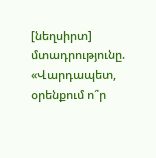[նեղսիրտ] մտադրությունը. «Վարդապետ, օրենքում ո՞ր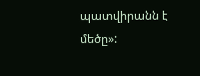պատվիրանն է մեծը»: